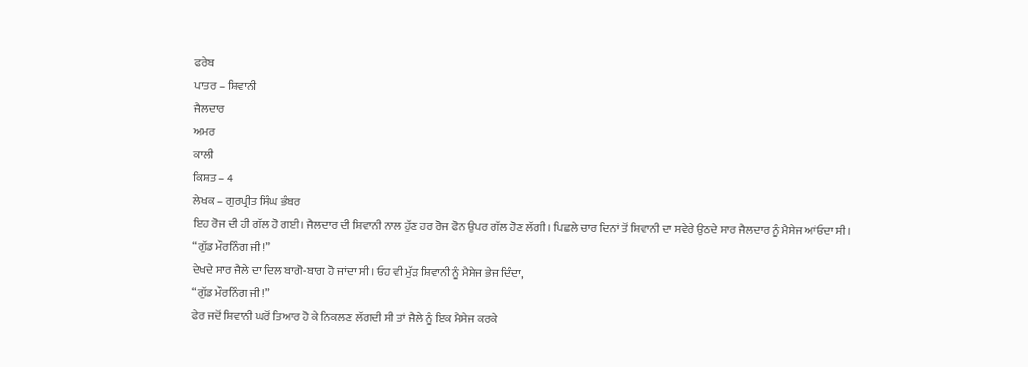ਫਰੇਬ
ਪਾਤਰ – ਸ਼ਿਵਾਨੀ
ਜੈਲਦਾਰ
ਅਮਰ
ਕਾਲੀ
ਕਿਸ਼ਤ – 4
ਲੇਖਕ – ਗੁਰਪ੍ਰੀਤ ਸਿੰਘ ਭੰਬਰ
ਇਹ ਰੋਜ ਦੀ ਹੀ ਗੱਲ ਹੋ ਗਈ। ਜੈਲਦਾਰ ਦੀ ਸ਼ਿਵਾਨੀ ਨਾਲ ਹੁੱਣ ਹਰ ਰੋਜ ਫੋਨ ਉਪਰ ਗੱਲ ਹੋਣ ਲੱਗੀ। ਪਿਛਲੇ ਚਾਰ ਦਿਨਾਂ ਤੋਂ ਸ਼ਿਵਾਨੀ ਦਾ ਸਵੇਰੇ ਉਠਦੇ ਸਾਰ ਜੈਲਦਾਰ ਨੂੰ ਮੈਸੇਜ ਆਂਓਦਾ ਸੀ।
“ਗੁੱਡ ਮੌਰਨਿੰਗ ਜੀ!”
ਦੇਖਦੇ ਸਾਰ ਜੈਲੇ ਦਾ ਦਿਲ ਬਾਗੋ-ਬਾਗ ਹੋ ਜਾਂਦਾ ਸੀ। ਓਹ ਵੀ ਮੁੱੜ ਸ਼ਿਵਾਨੀ ਨੂੰ ਮੈਸੇਜ ਭੇਜ ਦਿੰਦਾ,
“ਗੁੱਡ ਮੌਰਨਿੰਗ ਜੀ!”
ਫੇਰ ਜਦੋਂ ਸ਼ਿਵਾਨੀ ਘਰੋਂ ਤਿਆਰ ਹੋ ਕੇ ਨਿਕਲਣ ਲੱਗਦੀ ਸੀ ਤਾਂ ਜੈਲੇ ਨੂੰ ਇਕ ਮੈਸੇਜ ਕਰਕੇ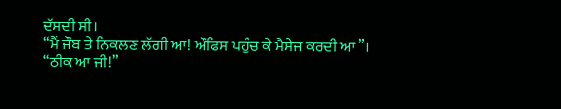ਦੱਸਦੀ ਸੀ।
“ਮੈਂ ਜੌਬ ਤੇ ਨਿਕਲਣ ਲੱਗੀ ਆ! ਔਫਿਸ ਪਹੁੰਚ ਕੇ ਮੈਸੇਜ ਕਰਦੀ ਆ”।
“ਠੀਕ ਆ ਜੀ!”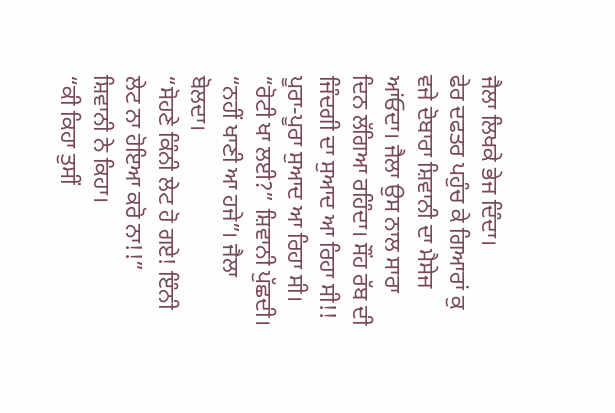ਜੈਲਾ ਲਿਖਕੇ ਭੇਜ ਦਿੰਦਾ।
ਫੇਰ ਦਫਤਰ ਪਹੁੰਚ ਕੇ ਗਿਆਰਾਂ ਕੁ ਵਜੇ ਦੋਬਾਰਾ ਸ਼ਿਵਾਨੀ ਦਾ ਮੈਸੇਜ ਆਂਓਦਾ। ਜੈਲਾ ਉਸ ਨਾਲ ਸਾਰਾ ਦਿਨ ਲੱਗਿਆ ਰਹਿੰਦਾ। ਸੌਂਹ ਰੱਬ ਦੀ ਜਿੰਦਗੀ ਦਾ ਸੁਆਦ ਆ ਰਿਹਾ ਸੀ!! ਪੂਰਾ-ਪੂਰਾ ਸੁਆਦ ਆ ਰਿਹਾ ਸੀ।
“ਰੋਟੀ ਖਾ ਲਈ?” ਸ਼ਿਵਾਨੀ ਪੁੱਛਦੀ।
“ਨਹੀਂ ਖਾਣੀ ਆ ਹਜੇ”। ਜੈਲਾ ਬੋਲਦਾ।
“ਸੋਹਣੇ ਕਿੰਨੀ ਲੇਟ ਹੋ ਗਏ! ਇੰਨੀ ਲੇਟ ਨਾ ਹੋਇਆ ਕਰੋ ਨਾ!!” ਸ਼ਿਵਾਨੀ ਨੇ ਕਿਹਾ।
“ਕੀ ਕਿਹਾ ਤੁਸੀਂ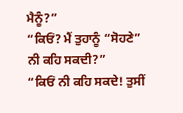ਮੈਨੂੰ?”
“ਕਿਓਂ? ਮੈਂ ਤੁਹਾਨੂੰ “ਸੋਹਣੇ” ਨੀ ਕਹਿ ਸਕਦੀ?”
“ਕਿਓਂ ਨੀ ਕਹਿ ਸਕਦੇ! ਤੁਸੀਂ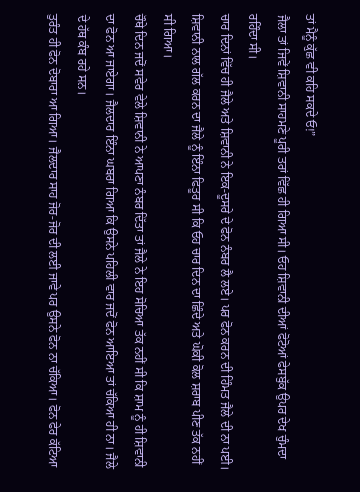ਤਾਂ ਮੈਨੂੰ ਕੁੱਛ ਵੀ ਕਹਿ ਸਕਦੇ ਓ!”
ਜੈਲਾ ਤਾਂ ਜਿਵੇਂ ਸ਼ਿਵਾਨੀ ਸਾਹਮਣੇ ਪੂਰੀ ਤਰਾਂ ਵਿੱਛ ਹੀ ਗਿਆ ਸੀ। ਓਹ ਸ਼ਿਵਾਨੀ ਦੀਆਂ ਫੋਟੋਆਂ ਫੇਸਬੁੱਕ ਉਪਰ ਦੇਖ ਚੁੰਮਦਾ ਰਹਿੰਦਾ ਸੀ।
ਚਾਰ ਦਿਨਾਂ ਵਿੱਚ ਹੀ ਜੈਲੇ ਅਤੇ ਸ਼ਿਵਾਨੀ ਨੇ ਇਕ-ਦੂਸਰੇ ਦੇ ਫੋਨ ਨੰਬਰ ਲੈ ਲਏ। ਪਰ ਫੋਨ ਕਰਨ ਦੀ ਹਿੰਮਤ ਜੈਲੇ ਦੀ ਨਾ ਪਈ। ਸ਼ਿਵਾਨੀ ਨਾਲ ਗੱਲ ਕਰਨ ਦਾ ਜੈਲੇ ਨੂੰ ਇੰਨਾ ਫਿਤੂਰ ਸੀ ਕਿ ਓਹ ਚਾਰ ਦਿਨ ਦਾ ਛਿੰਦੇ ਅਤੇ ਘੋਕੀ ਕੋਲ ਸ਼ਰਾਬ ਪੀਣ ਤੱਕ ਨਹੀਂ ਸੀ ਗਿਆ।
ਚੌਥੇ ਦਿਨ ਜਦੋਂ ਸਵੇਰ ਵੇਲੇ ਸ਼ਿਵਾਨੀ ਨੇ ਆਪਣਾ ਨੰਬਰ ਦਿੱਤਾ ਤਾਂ ਜੈਲੇ ਨੇ ਇਹ ਸੋਚਿਆ ਤੱਕ ਨਹੀਂ ਸੀ ਕਿ ਸ਼ਾਮ ਨੂੰ ਹੀ ਸ਼ਿਵਾਨੀ ਦਾ ਫੋਨ ਆ ਜਾਏਗਾ। ਜੈਲਦਾਰ ਇੰਨਾ ਘਬਰਾ ਗਿਆ ਕਿ ਉਸਨੇ ਪਹਿਲੀ ਵਾਰ ਜਦੋਂ ਫੋਨ ਆਇਆ ਤਾਂ ਚੱਕਿਆ ਹੀ ਨਾ। ਜੈਲੇ ਦੇ ਹੱਥ ਕੰਬ ਰਹੇ ਸਨ।
ਤੁਰੰਤ ਹੀ ਫੋਨ ਦੋਬਾਰਾ ਆ ਗਿਆ। ਜੈਲਦਾਰ ਸਾਹ ਜੋਰ-ਜੋਰ ਦੀ ਲਈ ਜਾਵੇ ਪਰ ਉਸਨੇ ਫੋਨ ਨਾ ਚੱਕਿਆ। ਫੋਨ ਫੇਰ ਕੱਟਿਆ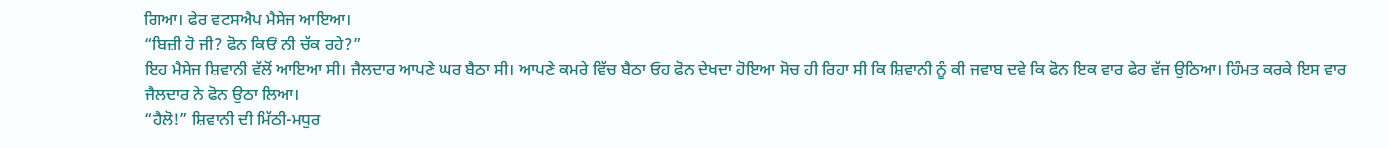ਗਿਆ। ਫੇਰ ਵਟਸਐਪ ਮੈਸੇਜ ਆਇਆ।
“ਬਿਜ਼ੀ ਹੋ ਜੀ? ਫੋਨ ਕਿਓਂ ਨੀ ਚੱਕ ਰਹੇ?”
ਇਹ ਮੈਸੇਜ ਸ਼ਿਵਾਨੀ ਵੱਲੋਂ ਆਇਆ ਸੀ। ਜੈਲਦਾਰ ਆਪਣੇ ਘਰ ਬੈਠਾ ਸੀ। ਆਪਣੇ ਕਮਰੇ ਵਿੱਚ ਬੈਠਾ ਓਹ ਫੋਨ ਦੇਖਦਾ ਹੋਇਆ ਸੋਚ ਹੀ ਰਿਹਾ ਸੀ ਕਿ ਸ਼ਿਵਾਨੀ ਨੂੰ ਕੀ ਜਵਾਬ ਦਵੇ ਕਿ ਫੋਨ ਇਕ ਵਾਰ ਫੇਰ ਵੱਜ ਉਠਿਆ। ਹਿੰਮਤ ਕਰਕੇ ਇਸ ਵਾਰ ਜੈਲਦਾਰ ਨੇ ਫੋਨ ਉਠਾ ਲਿਆ।
“ਹੈਲੋ!” ਸ਼ਿਵਾਨੀ ਦੀ ਮਿੱਠੀ-ਮਧੁਰ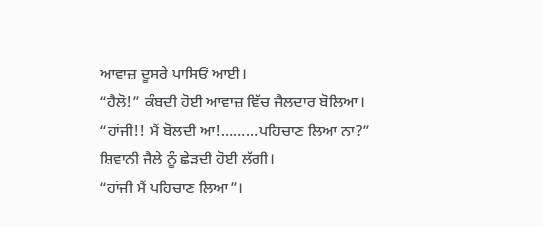ਆਵਾਜ਼ ਦੂਸਰੇ ਪਾਸਿਓਂ ਆਈ।
“ਹੈਲੋ!” ਕੰਬਦੀ ਹੋਈ ਆਵਾਜ਼ ਵਿੱਚ ਜੈਲਦਾਰ ਬੋਲਿਆ।
“ਹਾਂਜੀ!! ਮੈਂ ਬੋਲਦੀ ਆ!………ਪਹਿਚਾਣ ਲਿਆ ਨਾ?”
ਸ਼ਿਵਾਨੀ ਜੈਲੇ ਨੂੰ ਛੇੜਦੀ ਹੋਈ ਲੱਗੀ।
“ਹਾਂਜੀ ਮੈਂ ਪਹਿਚਾਣ ਲਿਆ”।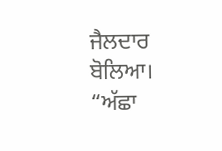ਜੈਲਦਾਰ ਬੋਲਿਆ।
“ਅੱਛਾ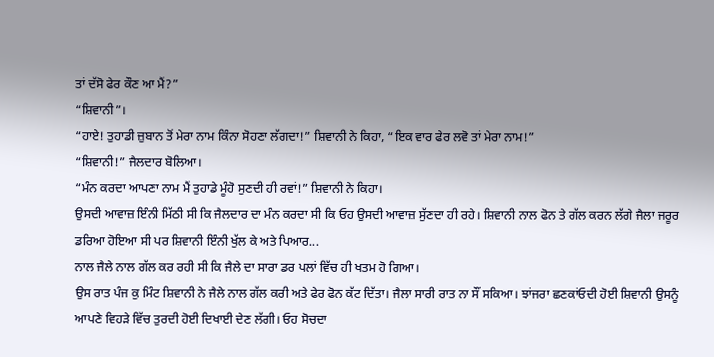ਤਾਂ ਦੱਸੋ ਫੇਰ ਕੌਣ ਆ ਮੈਂ?”
“ਸ਼ਿਵਾਨੀ”।
“ਹਾਏ! ਤੁਹਾਡੀ ਜ਼ੁਬਾਨ ਤੋਂ ਮੇਰਾ ਨਾਮ ਕਿੰਨਾ ਸੋਹਣਾ ਲੱਗਦਾ!” ਸ਼ਿਵਾਨੀ ਨੇ ਕਿਹਾ, “ਇਕ ਵਾਰ ਫੇਰ ਲਵੋ ਤਾਂ ਮੇਰਾ ਨਾਮ!”
“ਸ਼ਿਵਾਨੀ!” ਜੈਲਦਾਰ ਬੋਲਿਆ।
“ਮੰਨ ਕਰਦਾ ਆਪਣਾ ਨਾਮ ਮੈਂ ਤੁਹਾਡੇ ਮੂੰਹੋ ਸੁਣਦੀ ਹੀ ਰਵਾਂ!” ਸ਼ਿਵਾਨੀ ਨੇ ਕਿਹਾ।
ਉਸਦੀ ਆਵਾਜ਼ ਇੰਨੀ ਮਿੱਠੀ ਸੀ ਕਿ ਜੈਲਦਾਰ ਦਾ ਮੰਨ ਕਰਦਾ ਸੀ ਕਿ ਓਹ ਉਸਦੀ ਆਵਾਜ਼ ਸੁੱਣਦਾ ਹੀ ਰਹੇ। ਸ਼ਿਵਾਨੀ ਨਾਲ ਫੋਨ ਤੇ ਗੱਲ ਕਰਨ ਲੱਗੇ ਜੈਲਾ ਜਰੂਰ ਡਰਿਆ ਹੋਇਆ ਸੀ ਪਰ ਸ਼ਿਵਾਨੀ ਇੰਨੀ ਖੁੱਲ ਕੇ ਅਤੇ ਪਿਆਰ...
ਨਾਲ ਜੈਲੇ ਨਾਲ ਗੱਲ ਕਰ ਰਹੀ ਸੀ ਕਿ ਜੈਲੇ ਦਾ ਸਾਰਾ ਡਰ ਪਲਾਂ ਵਿੱਚ ਹੀ ਖਤਮ ਹੋ ਗਿਆ।
ਉਸ ਰਾਤ ਪੰਜ ਕੁ ਮਿੰਟ ਸ਼ਿਵਾਨੀ ਨੇ ਜੈਲੇ ਨਾਲ ਗੱਲ ਕਰੀ ਅਤੇ ਫੇਰ ਫੋਨ ਕੱਟ ਦਿੱਤਾ। ਜੈਲਾ ਸਾਰੀ ਰਾਤ ਨਾ ਸੌਂ ਸਕਿਆ। ਝਾਂਜਰਾ ਛਣਕਾਂਓਦੀ ਹੋਈ ਸ਼ਿਵਾਨੀ ਉਸਨੂੰ ਆਪਣੇ ਵਿਹੜੇ ਵਿੱਚ ਤੁਰਦੀ ਹੋਈ ਦਿਖਾਈ ਦੇਣ ਲੱਗੀ। ਓਹ ਸੋਚਦਾ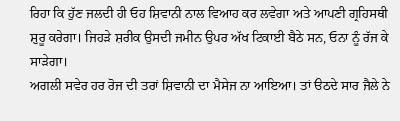ਰਿਹਾ ਕਿ ਹੁੱਣ ਜਲਦੀ ਹੀ ਓਹ ਸ਼ਿਵਾਨੀ ਨਾਲ ਵਿਆਹ ਕਰ ਲਵੇਗਾ ਅਤੇ ਆਪਣੀ ਗ੍ਰਹਿਸਥੀ ਸ਼ੁਰੂ ਕਰੇਗਾ। ਜਿਹੜੇ ਸ਼ਰੀਕ ਉਸਦੀ ਜਮੀਨ ਉਪਰ ਅੱਖ ਟਿਕਾਈ ਬੈਠੇ ਸਨ, ਓਨਾ ਨੂੰ ਰੱਜ ਕੇ ਸਾੜੇਗਾ।
ਅਗਲੀ ਸਵੇਰ ਹਰ ਰੋਜ ਦੀ ਤਰਾਂ ਸ਼ਿਵਾਨੀ ਦਾ ਮੈਸੇਜ ਨਾ ਆਇਆ। ਤਾਂ ੳਠਦੇ ਸਾਰ ਜੈਲੇ ਨੇ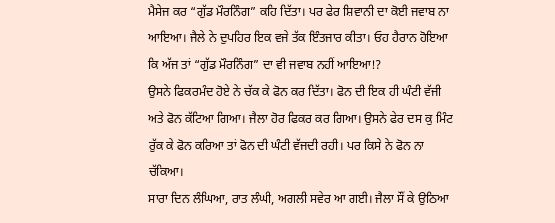ਮੈਸੇਜ ਕਰ “ਗੁੱਡ ਮੌਰਨਿੰਗ” ਕਹਿ ਦਿੱਤਾ। ਪਰ ਫੇਰ ਸ਼ਿਵਾਨੀ ਦਾ ਕੋਈ ਜਵਾਬ ਨਾ ਆਇਆ। ਜੈਲੇ ਨੇ ਦੁਪਹਿਰ ਇਕ ਵਜੇ ਤੱਕ ਇੰਤਜਾਰ ਕੀਤਾ। ਓਹ ਹੈਰਾਨ ਹੋਇਆ ਕਿ ਅੱਜ ਤਾਂ “ਗੁੱਡ ਮੌਰਨਿੰਗ” ਦਾ ਵੀ ਜਵਾਬ ਨਹੀਂ ਆਇਆ!?
ਉਸਨੇ ਫਿਕਰਮੰਦ ਹੋਏ ਨੇ ਚੱਕ ਕੇ ਫੋਨ ਕਰ ਦਿੱਤਾ। ਫੋਨ ਦੀ ਇਕ ਹੀ ਘੰਟੀ ਵੱਜੀ ਅਤੇ ਫੋਨ ਕੱਟਿਆ ਗਿਆ। ਜੈਲਾ ਹੋਰ ਫਿਕਰ ਕਰ ਗਿਆ। ਉਸਨੇ ਫੇਰ ਦਸ ਕੁ ਮਿੰਟ ਰੁੱਕ ਕੇ ਫੋਨ ਕਰਿਆ ਤਾਂ ਫੋਨ ਦੀ ਘੰਟੀ ਵੱਜਦੀ ਰਹੀ। ਪਰ ਕਿਸੇ ਨੇ ਫੋਨ ਨਾ ਚੱਕਿਆ।
ਸਾਰਾ ਦਿਨ ਲੰਘਿਆ, ਰਾਤ ਲੰਘੀ, ਅਗਲੀ ਸਵੇਰ ਆ ਗਈ। ਜੈਲਾ ਸੌਂ ਕੇ ਉਠਿਆ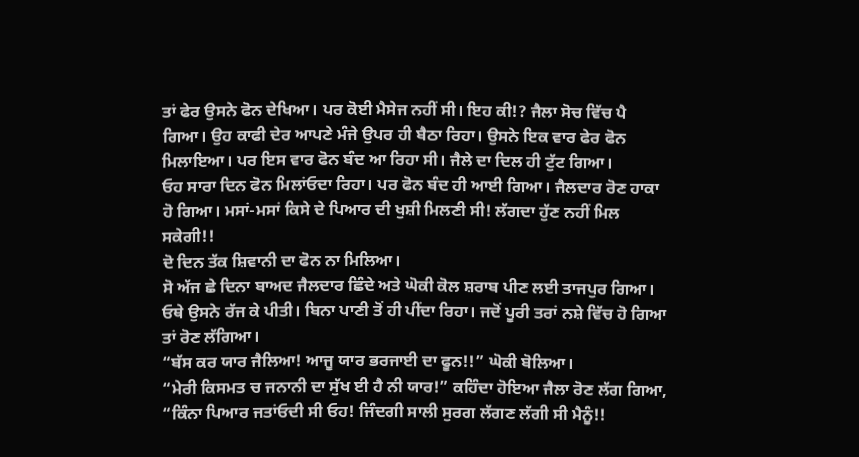ਤਾਂ ਫੇਰ ਉਸਨੇ ਫੋਨ ਦੇਖਿਆ। ਪਰ ਕੋਈ ਮੈਸੇਜ ਨਹੀਂ ਸੀ। ਇਹ ਕੀ!? ਜੈਲਾ ਸੋਚ ਵਿੱਚ ਪੈ ਗਿਆ। ਉਹ ਕਾਫੀ ਦੇਰ ਆਪਣੇ ਮੰਜੇ ਉਪਰ ਹੀ ਬੈਠਾ ਰਿਹਾ। ਉਸਨੇ ਇਕ ਵਾਰ ਫੇਰ ਫੋਨ ਮਿਲਾਇਆ। ਪਰ ਇਸ ਵਾਰ ਫੋਨ ਬੰਦ ਆ ਰਿਹਾ ਸੀ। ਜੈਲੇ ਦਾ ਦਿਲ ਹੀ ਟੁੱਟ ਗਿਆ।
ਓਹ ਸਾਰਾ ਦਿਨ ਫੋਨ ਮਿਲਾਂਓਦਾ ਰਿਹਾ। ਪਰ ਫੋਨ ਬੰਦ ਹੀ ਆਈ ਗਿਆ। ਜੈਲਦਾਰ ਰੋਣ ਹਾਕਾ ਹੋ ਗਿਆ। ਮਸਾਂ-ਮਸਾਂ ਕਿਸੇ ਦੇ ਪਿਆਰ ਦੀ ਖੁਸ਼ੀ ਮਿਲਣੀ ਸੀ! ਲੱਗਦਾ ਹੁੱਣ ਨਹੀਂ ਮਿਲ ਸਕੇਗੀ!!
ਦੋ ਦਿਨ ਤੱਕ ਸ਼ਿਵਾਨੀ ਦਾ ਫੋਨ ਨਾ ਮਿਲਿਆ।
ਸੋ ਅੱਜ ਛੇ ਦਿਨਾ ਬਾਅਦ ਜੈਲਦਾਰ ਛਿੰਦੇ ਅਤੇ ਘੋਕੀ ਕੋਲ ਸ਼ਰਾਬ ਪੀਣ ਲਈ ਤਾਜਪੁਰ ਗਿਆ। ਓਥੇ ਉਸਨੇ ਰੱਜ ਕੇ ਪੀਤੀ। ਬਿਨਾ ਪਾਣੀ ਤੋਂ ਹੀ ਪੀਂਦਾ ਰਿਹਾ। ਜਦੋਂ ਪੂਰੀ ਤਰਾਂ ਨਸ਼ੇ ਵਿੱਚ ਹੋ ਗਿਆ ਤਾਂ ਰੋਣ ਲੱਗਿਆ।
“ਬੱਸ ਕਰ ਯਾਰ ਜੈਲਿਆ! ਆਜੂ ਯਾਰ ਭਰਜਾਈ ਦਾ ਫੂਨ!!” ਘੋਕੀ ਬੋਲਿਆ।
“ਮੇਰੀ ਕਿਸਮਤ ਚ ਜਨਾਨੀ ਦਾ ਸੁੱਖ ਈ ਹੈ ਨੀ ਯਾਰ!” ਕਹਿੰਦਾ ਹੋਇਆ ਜੈਲਾ ਰੋਣ ਲੱਗ ਗਿਆ, “ਕਿੰਨਾ ਪਿਆਰ ਜਤਾਂਓਦੀ ਸੀ ਓਹ! ਜਿੰਦਗੀ ਸਾਲੀ ਸੁਰਗ ਲੱਗਣ ਲੱਗੀ ਸੀ ਮੈਨੂੰ!!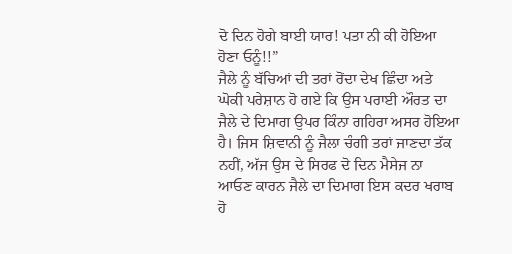ਦੋ ਦਿਨ ਹੋਗੇ ਬਾਈ ਯਾਰ! ਪਤਾ ਨੀ ਕੀ ਹੋਇਆ ਹੋਣਾ ਓਨੂੰ!!”
ਜੈਲੇ ਨੂੰ ਬੱਚਿਆਂ ਦੀ ਤਰਾਂ ਰੋਂਦਾ ਦੇਖ ਛਿੰਦਾ ਅਤੇ ਘੋਕੀ ਪਰੇਸ਼ਾਨ ਹੋ ਗਏ ਕਿ ਉਸ ਪਰਾਈ ਔਰਤ ਦਾ ਜੈਲੇ ਦੇ ਦਿਮਾਗ ਉਪਰ ਕਿੰਨਾ ਗਹਿਰਾ ਅਸਰ ਹੋਇਆ ਹੈ। ਜਿਸ ਸ਼ਿਵਾਨੀ ਨੂੰ ਜੈਲਾ ਚੰਗੀ ਤਰਾਂ ਜਾਣਦਾ ਤੱਕ ਨਹੀਂ, ਅੱਜ ਉਸ ਦੇ ਸਿਰਫ ਦੋ ਦਿਨ ਮੈਸੇਜ ਨਾ ਆਓਣ ਕਾਰਨ ਜੈਲੇ ਦਾ ਦਿਮਾਗ ਇਸ ਕਦਰ ਖਰਾਬ ਹੋ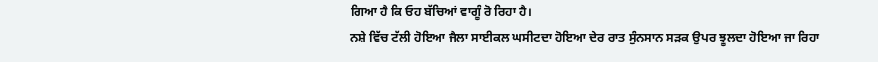ਗਿਆ ਹੈ ਕਿ ਓਹ ਬੱਚਿਆਂ ਵਾਗੂੰ ਰੋ ਰਿਹਾ ਹੈ।
ਨਸ਼ੇ ਵਿੱਚ ਟੱਲੀ ਹੋਇਆ ਜੈਲਾ ਸਾਈਕਲ ਘਸੀਟਦਾ ਹੋਇਆ ਦੇਰ ਰਾਤ ਸੁੰਨਸਾਨ ਸੜਕ ਉਪਰ ਝੂਲਦਾ ਹੋਇਆ ਜਾ ਰਿਹਾ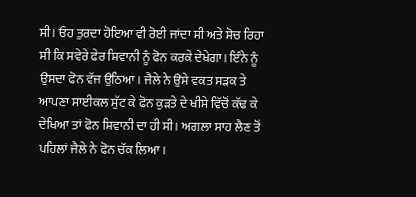ਸੀ। ਓਹ ਤੁਰਦਾ ਹੋਇਆ ਵੀ ਰੋਈ ਜਾਂਦਾ ਸੀ ਅਤੇ ਸੋਚ ਰਿਹਾ ਸੀ ਕਿ ਸਵੇਰੇ ਫੇਰ ਸ਼ਿਵਾਨੀ ਨੂੰ ਫੋਨ ਕਰਕੇ ਦੇਖੇਗਾ। ਇੰਨੇ ਨੂੰ ਉਸਦਾ ਫੋਨ ਵੱਜ ਉਠਿਆ। ਜੈਲੇ ਨੇ ਉਸੇ ਵਕਤ ਸੜਕ ਤੇ ਆਪਣਾ ਸਾਈਕਲ ਸੁੱਟ ਕੇ ਫੋਨ ਕੁੜਤੇ ਦੇ ਖੀਸੇ ਵਿੱਚੋਂ ਕੱਢ ਕੇ ਦੇਖਿਆ ਤਾਂ ਫੋਨ ਸ਼ਿਵਾਨੀ ਦਾ ਹੀ ਸੀ। ਅਗਲਾ ਸਾਹ ਲੈਣ ਤੋਂ ਪਹਿਲਾਂ ਜੈਲੇ ਨੇ ਫੋਨ ਚੱਕ ਲਿਆ।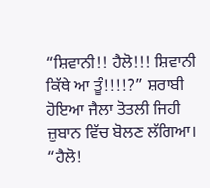“ਸ਼ਿਵਾਨੀ!! ਹੈਲੋ!!! ਸ਼ਿਵਾਨੀ ਕਿੱਥੇ ਆ ਤੂੰ!!!!?” ਸ਼ਰਾਬੀ ਹੋਇਆ ਜੈਲਾ ਤੋਤਲੀ ਜਿਹੀ ਜ਼ੁਬਾਨ ਵਿੱਚ ਬੋਲਣ ਲੱਗਿਆ।
“ਹੈਲੋ!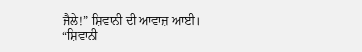ਜੈਲੇ!” ਸ਼ਿਵਾਨੀ ਦੀ ਆਵਾਜ਼ ਆਈ।
“ਸ਼ਿਵਾਨੀ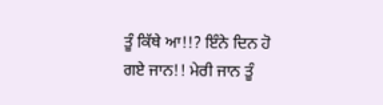ਤੂੰ ਕਿੱਥੇ ਆ!!? ਇੰਨੇ ਦਿਨ ਹੋ ਗਏ ਜਾਨ!! ਮੇਰੀ ਜਾਨ ਤੂੰ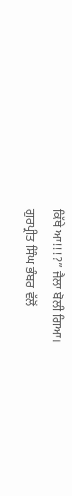ਕਿੱਥੇ ਆ!!!?” ਜੈਲਾ ਬੋਲੀ ਗਿਆ।
ਗੁਰਪ੍ਰੀਤ ਸਿੰਘ ਭੰਬਰ ਵੱਲੋਂ